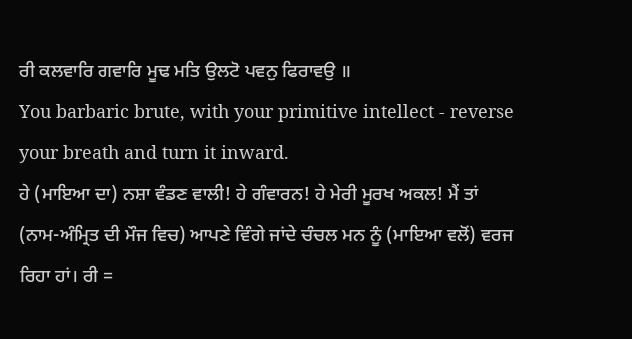ਰੀ ਕਲਵਾਰਿ ਗਵਾਰਿ ਮੂਢ ਮਤਿ ਉਲਟੋ ਪਵਨੁ ਫਿਰਾਵਉ ॥
You barbaric brute, with your primitive intellect - reverse your breath and turn it inward.
ਹੇ (ਮਾਇਆ ਦਾ) ਨਸ਼ਾ ਵੰਡਣ ਵਾਲੀ! ਹੇ ਗੰਵਾਰਨ! ਹੇ ਮੇਰੀ ਮੂਰਖ ਅਕਲ! ਮੈਂ ਤਾਂ (ਨਾਮ-ਅੰਮ੍ਰਿਤ ਦੀ ਮੌਜ ਵਿਚ) ਆਪਣੇ ਵਿੰਗੇ ਜਾਂਦੇ ਚੰਚਲ ਮਨ ਨੂੰ (ਮਾਇਆ ਵਲੋਂ) ਵਰਜ ਰਿਹਾ ਹਾਂ। ਰੀ =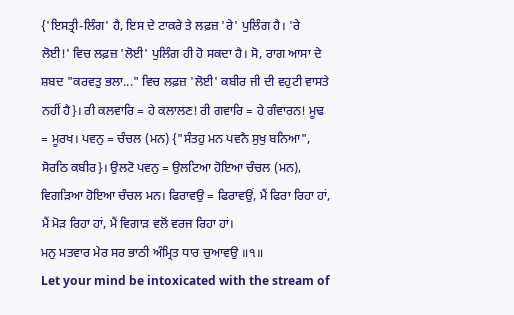{'ਇਸਤ੍ਰੀ-ਲਿੰਗ' ਹੈ, ਇਸ ਦੇ ਟਾਕਰੇ ਤੇ ਲਫ਼ਜ਼ 'ਰੇ' ਪੁਲਿੰਗ ਹੈ। 'ਰੇ ਲੋਈ!' ਵਿਚ ਲਫ਼ਜ਼ 'ਲੋਈ' ਪੁਲਿੰਗ ਹੀ ਹੋ ਸਕਦਾ ਹੈ। ਸੋ, ਰਾਗ ਆਸਾ ਦੇ ਸ਼ਬਦ "ਕਰਵਤੁ ਭਲਾ..." ਵਿਚ ਲਫ਼ਜ਼ 'ਲੋਈ' ਕਬੀਰ ਜੀ ਦੀ ਵਹੁਟੀ ਵਾਸਤੇ ਨਹੀਂ ਹੈ}। ਰੀ ਕਲਵਾਰਿ = ਹੇ ਕਲਾਲਣ! ਰੀ ਗਵਾਰਿ = ਹੇ ਗੰਵਾਰਨ! ਮੂਢ = ਮੂਰਖ। ਪਵਨੁ = ਚੰਚਲ (ਮਨ) {"ਸੰਤਹੁ ਮਨ ਪਵਨੈ ਸੁਖੁ ਬਨਿਆ", ਸੋਰਠਿ ਕਬੀਰ}। ਉਲਟੋ ਪਵਨੁ = ਉਲਟਿਆ ਹੋਇਆ ਚੰਚਲ (ਮਨ), ਵਿਗੜਿਆ ਹੋਇਆ ਚੰਚਲ ਮਨ। ਫਿਰਾਵਉ = ਫਿਰਾਵਉਂ, ਮੈਂ ਫਿਰਾ ਰਿਹਾ ਹਾਂ, ਮੈਂ ਮੋੜ ਰਿਹਾ ਹਾਂ, ਮੈਂ ਵਿਗਾੜ ਵਲੋਂ ਵਰਜ ਰਿਹਾ ਹਾਂ।
ਮਨੁ ਮਤਵਾਰ ਮੇਰ ਸਰ ਭਾਠੀ ਅੰਮ੍ਰਿਤ ਧਾਰ ਚੁਆਵਉ ॥੧॥
Let your mind be intoxicated with the stream of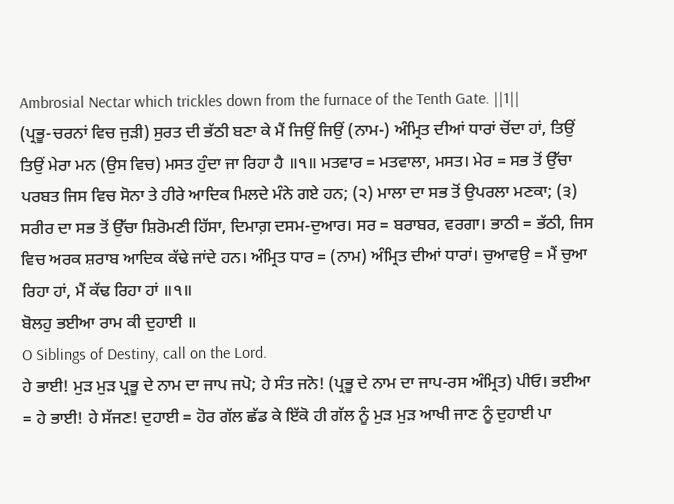Ambrosial Nectar which trickles down from the furnace of the Tenth Gate. ||1||
(ਪ੍ਰਭੂ-ਚਰਨਾਂ ਵਿਚ ਜੁੜੀ) ਸੁਰਤ ਦੀ ਭੱਠੀ ਬਣਾ ਕੇ ਮੈਂ ਜਿਉਂ ਜਿਉਂ (ਨਾਮ-) ਅੰਮ੍ਰਿਤ ਦੀਆਂ ਧਾਰਾਂ ਚੋਂਦਾ ਹਾਂ, ਤਿਉਂ ਤਿਉਂ ਮੇਰਾ ਮਨ (ਉਸ ਵਿਚ) ਮਸਤ ਹੁੰਦਾ ਜਾ ਰਿਹਾ ਹੈ ॥੧॥ ਮਤਵਾਰ = ਮਤਵਾਲਾ, ਮਸਤ। ਮੇਰ = ਸਭ ਤੋਂ ਉੱਚਾ ਪਰਬਤ ਜਿਸ ਵਿਚ ਸੋਨਾ ਤੇ ਹੀਰੇ ਆਦਿਕ ਮਿਲਦੇ ਮੰਨੇ ਗਏ ਹਨ; (੨) ਮਾਲਾ ਦਾ ਸਭ ਤੋਂ ਉਪਰਲਾ ਮਣਕਾ; (੩) ਸਰੀਰ ਦਾ ਸਭ ਤੋਂ ਉੱਚਾ ਸ਼ਿਰੋਮਣੀ ਹਿੱਸਾ, ਦਿਮਾਗ਼ ਦਸਮ-ਦੁਆਰ। ਸਰ = ਬਰਾਬਰ, ਵਰਗਾ। ਭਾਠੀ = ਭੱਠੀ, ਜਿਸ ਵਿਚ ਅਰਕ ਸ਼ਰਾਬ ਆਦਿਕ ਕੱਢੇ ਜਾਂਦੇ ਹਨ। ਅੰਮ੍ਰਿਤ ਧਾਰ = (ਨਾਮ) ਅੰਮ੍ਰਿਤ ਦੀਆਂ ਧਾਰਾਂ। ਚੁਆਵਉ = ਮੈਂ ਚੁਆ ਰਿਹਾ ਹਾਂ, ਮੈਂ ਕੱਢ ਰਿਹਾ ਹਾਂ ॥੧॥
ਬੋਲਹੁ ਭਈਆ ਰਾਮ ਕੀ ਦੁਹਾਈ ॥
O Siblings of Destiny, call on the Lord.
ਹੇ ਭਾਈ! ਮੁੜ ਮੁੜ ਪ੍ਰਭੂ ਦੇ ਨਾਮ ਦਾ ਜਾਪ ਜਪੋ; ਹੇ ਸੰਤ ਜਨੋ! (ਪ੍ਰਭੂ ਦੇ ਨਾਮ ਦਾ ਜਾਪ-ਰਸ ਅੰਮ੍ਰਿਤ) ਪੀਓ। ਭਈਆ = ਹੇ ਭਾਈ! ਹੇ ਸੱਜਣ! ਦੁਹਾਈ = ਹੋਰ ਗੱਲ ਛੱਡ ਕੇ ਇੱਕੋ ਹੀ ਗੱਲ ਨੂੰ ਮੁੜ ਮੁੜ ਆਖੀ ਜਾਣ ਨੂੰ ਦੁਹਾਈ ਪਾ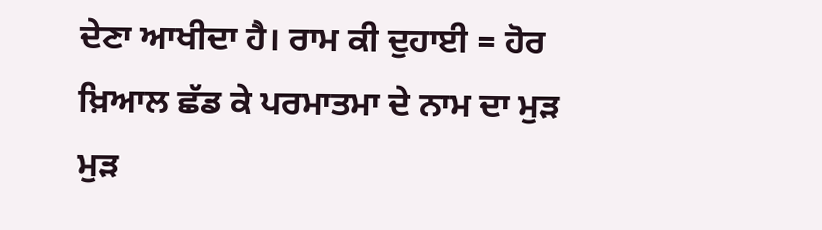ਦੇਣਾ ਆਖੀਦਾ ਹੈ। ਰਾਮ ਕੀ ਦੁਹਾਈ = ਹੋਰ ਖ਼ਿਆਲ ਛੱਡ ਕੇ ਪਰਮਾਤਮਾ ਦੇ ਨਾਮ ਦਾ ਮੁੜ ਮੁੜ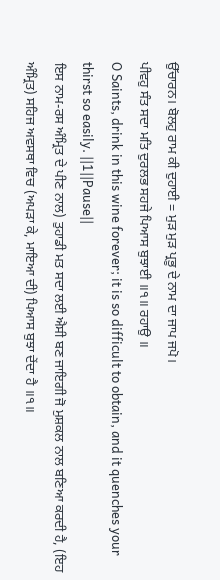ਉੱਚਾਰਨ। ਬੋਲਹੁ ਰਾਮ ਕੀ ਦੁਹਾਈ = ਮੁੜ ਮੁੜ ਪ੍ਰਭੂ ਦੇ ਨਾਮ ਦਾ ਜਾਪ ਜਪੋ।
ਪੀਵਹੁ ਸੰਤ ਸਦਾ ਮਤਿ ਦੁਰਲਭ ਸਹਜੇ ਪਿਆਸ ਬੁਝਾਈ ॥੧॥ ਰਹਾਉ ॥
O Saints, drink in this wine forever; it is so difficult to obtain, and it quenches your thirst so easily. ||1||Pause||
ਇਸ ਨਾਮ-ਰਸ ਅੰਮ੍ਰਿਤ ਦੇ ਪੀਣ ਨਾਲ) ਤੁਹਾਡੀ ਮਤ ਸਦਾ ਲਈ ਐਸੀ ਬਣ ਜਾਇਗੀ ਜੋ ਮੁਸ਼ਕਲ ਨਾਲ ਬਣਿਆ ਕਰਦੀ ਹੈ, (ਇਹ ਅੰਮ੍ਰਿਤ) ਸਹਿਜ ਅਵਸਥਾ ਵਿਚ (ਅਪੜਾ ਕੇ, ਮਾਇਆ ਦੀ) ਪਿਆਸ ਬੁਝਾ ਦੇਂਦਾ ਹੈ ॥੧॥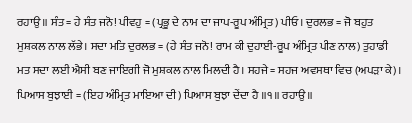ਰਹਾਉ ॥ ਸੰਤ = ਹੇ ਸੰਤ ਜਨੋ! ਪੀਵਹੁ = (ਪ੍ਰਭੂ ਦੇ ਨਾਮ ਦਾ ਜਾਪ-ਰੂਪ ਅੰਮ੍ਰਿਤ) ਪੀਓ। ਦੁਰਲਭ = ਜੋ ਬਹੁਤ ਮੁਸ਼ਕਲ ਨਾਲ ਲੱਭੇ। ਸਦਾ ਮਤਿ ਦੁਰਲਭ = (ਹੇ ਸੰਤ ਜਨੋ! ਰਾਮ ਕੀ ਦੁਹਾਈ-ਰੂਪ ਅੰਮ੍ਰਿਤ ਪੀਣ ਨਾਲ) ਤੁਹਾਡੀ ਮਤ ਸਦਾ ਲਈ ਐਸੀ ਬਣ ਜਾਇਗੀ ਜੋ ਮੁਸ਼ਕਲ ਨਾਲ ਮਿਲਦੀ ਹੈ। ਸਹਜੇ = ਸਹਜ ਅਵਸਥਾ ਵਿਚ (ਅਪੜਾ ਕੇ)। ਪਿਆਸ ਬੁਝਾਈ = (ਇਹ ਅੰਮ੍ਰਿਤ ਮਾਇਆ ਦੀ) ਪਿਆਸ ਬੁਝਾ ਦੇਂਦਾ ਹੈ ॥੧॥ ਰਹਾਉ ॥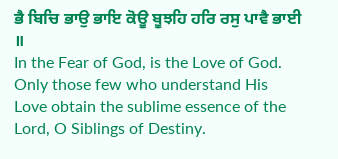ਭੈ ਬਿਚਿ ਭਾਉ ਭਾਇ ਕੋਊ ਬੂਝਹਿ ਹਰਿ ਰਸੁ ਪਾਵੈ ਭਾਈ ॥
In the Fear of God, is the Love of God. Only those few who understand His Love obtain the sublime essence of the Lord, O Siblings of Destiny.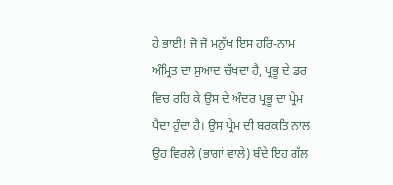ਹੇ ਭਾਈ! ਜੋ ਜੋ ਮਨੁੱਖ ਇਸ ਹਰਿ-ਨਾਮ ਅੰਮ੍ਰਿਤ ਦਾ ਸੁਆਦ ਚੱਖਦਾ ਹੈ, ਪ੍ਰਭੂ ਦੇ ਡਰ ਵਿਚ ਰਹਿ ਕੇ ਉਸ ਦੇ ਅੰਦਰ ਪ੍ਰਭੂ ਦਾ ਪ੍ਰੇਮ ਪੈਦਾ ਹੁੰਦਾ ਹੈ। ਉਸ ਪ੍ਰੇਮ ਦੀ ਬਰਕਤਿ ਨਾਲ ਉਹ ਵਿਰਲੇ (ਭਾਗਾਂ ਵਾਲੇ) ਬੰਦੇ ਇਹ ਗੱਲ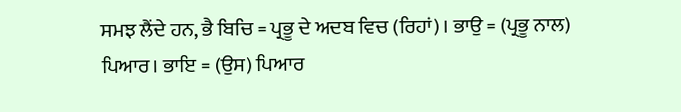ਸਮਝ ਲੈਂਦੇ ਹਨ, ਭੈ ਬਿਚਿ = ਪ੍ਰਭੂ ਦੇ ਅਦਬ ਵਿਚ (ਰਿਹਾਂ)। ਭਾਉ = (ਪ੍ਰਭੂ ਨਾਲ) ਪਿਆਰ। ਭਾਇ = (ਉਸ) ਪਿਆਰ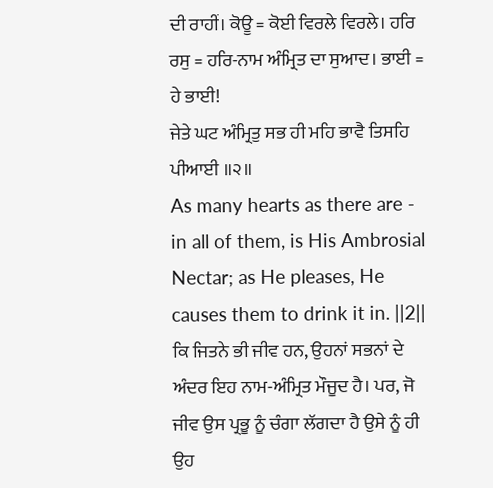ਦੀ ਰਾਹੀਂ। ਕੋਊ = ਕੋਈ ਵਿਰਲੇ ਵਿਰਲੇ। ਹਰਿ ਰਸੁ = ਹਰਿ-ਨਾਮ ਅੰਮ੍ਰਿਤ ਦਾ ਸੁਆਦ। ਭਾਈ = ਹੇ ਭਾਈ!
ਜੇਤੇ ਘਟ ਅੰਮ੍ਰਿਤੁ ਸਭ ਹੀ ਮਹਿ ਭਾਵੈ ਤਿਸਹਿ ਪੀਆਈ ॥੨॥
As many hearts as there are - in all of them, is His Ambrosial Nectar; as He pleases, He causes them to drink it in. ||2||
ਕਿ ਜਿਤਨੇ ਭੀ ਜੀਵ ਹਨ, ਉਹਨਾਂ ਸਭਨਾਂ ਦੇ ਅੰਦਰ ਇਹ ਨਾਮ-ਅੰਮ੍ਰਿਤ ਮੌਜੂਦ ਹੈ। ਪਰ, ਜੋ ਜੀਵ ਉਸ ਪ੍ਰਭੂ ਨੂੰ ਚੰਗਾ ਲੱਗਦਾ ਹੈ ਉਸੇ ਨੂੰ ਹੀ ਉਹ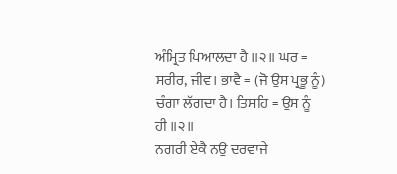ਅੰਮ੍ਰਿਤ ਪਿਆਲਦਾ ਹੈ ॥੨॥ ਘਰ = ਸਰੀਰ, ਜੀਵ। ਭਾਵੈ = (ਜੋ ਉਸ ਪ੍ਰਭੂ ਨੂੰ) ਚੰਗਾ ਲੱਗਦਾ ਹੈ। ਤਿਸਹਿ = ਉਸ ਨੂੰ ਹੀ ॥੨॥
ਨਗਰੀ ਏਕੈ ਨਉ ਦਰਵਾਜੇ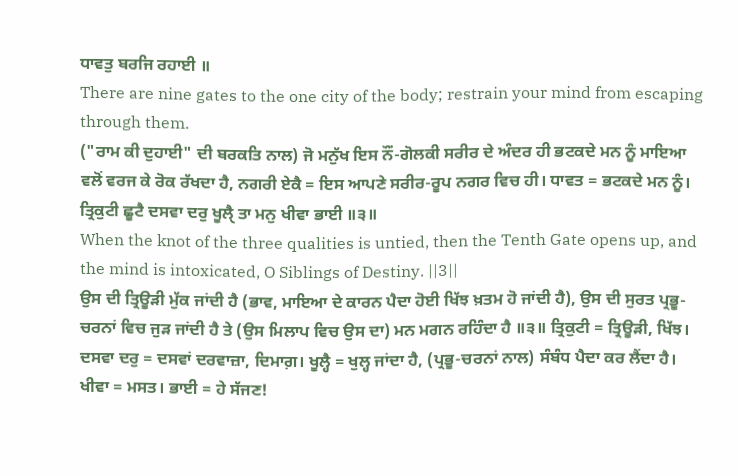ਧਾਵਤੁ ਬਰਜਿ ਰਹਾਈ ॥
There are nine gates to the one city of the body; restrain your mind from escaping through them.
("ਰਾਮ ਕੀ ਦੁਹਾਈ" ਦੀ ਬਰਕਤਿ ਨਾਲ) ਜੋ ਮਨੁੱਖ ਇਸ ਨੌਂ-ਗੋਲਕੀ ਸਰੀਰ ਦੇ ਅੰਦਰ ਹੀ ਭਟਕਦੇ ਮਨ ਨੂੰ ਮਾਇਆ ਵਲੋਂ ਵਰਜ ਕੇ ਰੋਕ ਰੱਖਦਾ ਹੈ, ਨਗਰੀ ਏਕੈ = ਇਸ ਆਪਣੇ ਸਰੀਰ-ਰੂਪ ਨਗਰ ਵਿਚ ਹੀ। ਧਾਵਤ = ਭਟਕਦੇ ਮਨ ਨੂੰ।
ਤ੍ਰਿਕੁਟੀ ਛੂਟੈ ਦਸਵਾ ਦਰੁ ਖੂਲੑੈ ਤਾ ਮਨੁ ਖੀਵਾ ਭਾਈ ॥੩॥
When the knot of the three qualities is untied, then the Tenth Gate opens up, and the mind is intoxicated, O Siblings of Destiny. ||3||
ਉਸ ਦੀ ਤ੍ਰਿਊੜੀ ਮੁੱਕ ਜਾਂਦੀ ਹੈ (ਭਾਵ, ਮਾਇਆ ਦੇ ਕਾਰਨ ਪੈਦਾ ਹੋਈ ਖਿੱਝ ਖ਼ਤਮ ਹੋ ਜਾਂਦੀ ਹੈ), ਉਸ ਦੀ ਸੁਰਤ ਪ੍ਰਭੂ-ਚਰਨਾਂ ਵਿਚ ਜੁੜ ਜਾਂਦੀ ਹੈ ਤੇ (ਉਸ ਮਿਲਾਪ ਵਿਚ ਉਸ ਦਾ) ਮਨ ਮਗਨ ਰਹਿੰਦਾ ਹੈ ॥੩॥ ਤ੍ਰਿਕੁਟੀ = ਤ੍ਰਿਊੜੀ, ਖਿੱਝ। ਦਸਵਾ ਦਰੁ = ਦਸਵਾਂ ਦਰਵਾਜ਼ਾ, ਦਿਮਾਗ਼। ਖੂਲ੍ਹੈ = ਖੁਲ੍ਹ ਜਾਂਦਾ ਹੈ, (ਪ੍ਰਭੂ-ਚਰਨਾਂ ਨਾਲ) ਸੰਬੰਧ ਪੈਦਾ ਕਰ ਲੈਂਦਾ ਹੈ। ਖੀਵਾ = ਮਸਤ। ਭਾਈ = ਹੇ ਸੱਜਣ!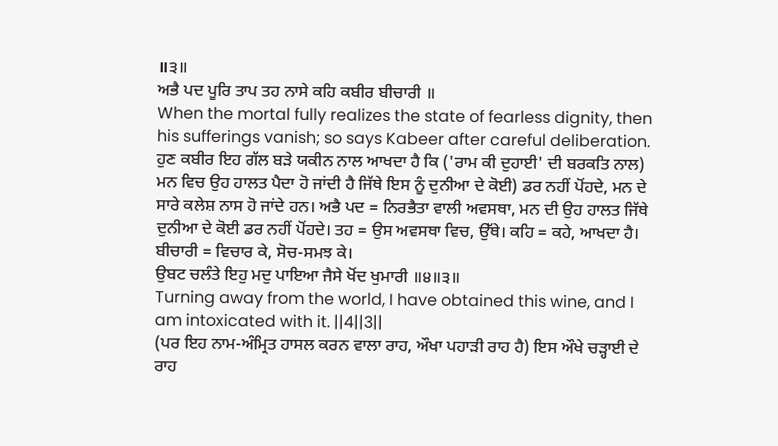॥੩॥
ਅਭੈ ਪਦ ਪੂਰਿ ਤਾਪ ਤਹ ਨਾਸੇ ਕਹਿ ਕਬੀਰ ਬੀਚਾਰੀ ॥
When the mortal fully realizes the state of fearless dignity, then his sufferings vanish; so says Kabeer after careful deliberation.
ਹੁਣ ਕਬੀਰ ਇਹ ਗੱਲ ਬੜੇ ਯਕੀਨ ਨਾਲ ਆਖਦਾ ਹੈ ਕਿ ('ਰਾਮ ਕੀ ਦੁਹਾਈ' ਦੀ ਬਰਕਤਿ ਨਾਲ) ਮਨ ਵਿਚ ਉਹ ਹਾਲਤ ਪੈਦਾ ਹੋ ਜਾਂਦੀ ਹੈ ਜਿੱਥੇ ਇਸ ਨੂੰ ਦੁਨੀਆ ਦੇ ਕੋਈ) ਡਰ ਨਹੀਂ ਪੋਂਹਦੇ, ਮਨ ਦੇ ਸਾਰੇ ਕਲੇਸ਼ ਨਾਸ ਹੋ ਜਾਂਦੇ ਹਨ। ਅਭੈ ਪਦ = ਨਿਰਭੈਤਾ ਵਾਲੀ ਅਵਸਥਾ, ਮਨ ਦੀ ਉਹ ਹਾਲਤ ਜਿੱਥੇ ਦੁਨੀਆ ਦੇ ਕੋਈ ਡਰ ਨਹੀਂ ਪੋਂਹਦੇ। ਤਹ = ਉਸ ਅਵਸਥਾ ਵਿਚ, ਉੱਥੇ। ਕਹਿ = ਕਹੇ, ਆਖਦਾ ਹੈ। ਬੀਚਾਰੀ = ਵਿਚਾਰ ਕੇ, ਸੋਚ-ਸਮਝ ਕੇ।
ਉਬਟ ਚਲੰਤੇ ਇਹੁ ਮਦੁ ਪਾਇਆ ਜੈਸੇ ਖੋਂਦ ਖੁਮਾਰੀ ॥੪॥੩॥
Turning away from the world, I have obtained this wine, and I am intoxicated with it. ||4||3||
(ਪਰ ਇਹ ਨਾਮ-ਅੰਮ੍ਰਿਤ ਹਾਸਲ ਕਰਨ ਵਾਲਾ ਰਾਹ, ਔਖਾ ਪਹਾੜੀ ਰਾਹ ਹੈ) ਇਸ ਔਖੇ ਚੜ੍ਹਾਈ ਦੇ ਰਾਹ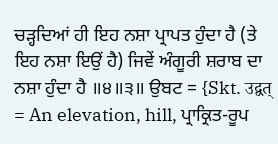ਚੜ੍ਹਦਿਆਂ ਹੀ ਇਹ ਨਸ਼ਾ ਪ੍ਰਾਪਤ ਹੁੰਦਾ ਹੈ (ਤੇ ਇਹ ਨਸ਼ਾ ਇਉਂ ਹੈ) ਜਿਵੇਂ ਅੰਗੂਰੀ ਸ਼ਰਾਬ ਦਾ ਨਸ਼ਾ ਹੁੰਦਾ ਹੈ ॥੪॥੩॥ ਉਬਟ = {Skt. उद्वत् = An elevation, hill, ਪ੍ਰਾਕ੍ਰਿਤ-ਰੂਪ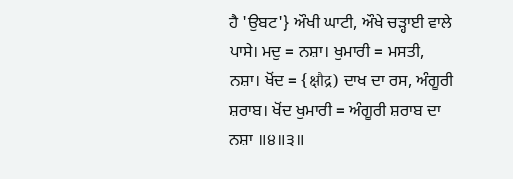ਹੈ 'ਉਬਟ'} ਔਖੀ ਘਾਟੀ, ਔਖੇ ਚੜ੍ਹਾਈ ਵਾਲੇ ਪਾਸੇ। ਮਦੁ = ਨਸ਼ਾ। ਖੁਮਾਰੀ = ਮਸਤੀ, ਨਸ਼ਾ। ਖੋਂਦ = {क्षौद्र) ਦਾਖ ਦਾ ਰਸ, ਅੰਗੂਰੀ ਸ਼ਰਾਬ। ਖੋਂਦ ਖੁਮਾਰੀ = ਅੰਗੂਰੀ ਸ਼ਰਾਬ ਦਾ ਨਸ਼ਾ ॥੪॥੩॥